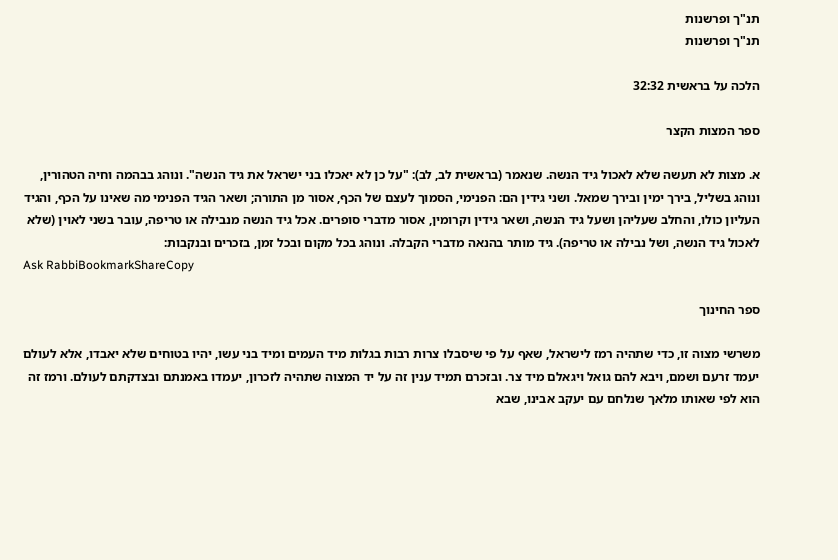תנ"ך ופרשנות
תנ"ך ופרשנות

הלכה על בראשית 32:32

ספר המצות הקצר

א. מצות לא תעשה שלא לאכול גיד הנשה. שנאמר (בראשית לב, לב): "על כן לא יאכלו בני ישראל את גיד הנשה". ונוהג בבהמה וחיה הטהורין, ונוהג בשליל, בירך ימין ובירך שמאל. ושני גידין הם: הפנימי, הסמוך לעצם של הכף, אסור מן התורה; ושאר הגיד הפנימי מה שאינו על הכף, והגיד העליון כולו, והחלב שעליהן ושעל גיד הנשה, ושאר גידין וקרומין, אסור מדברי סופרים. אכל גיד הנשה מנבילה או טריפה, עובר בשני לאוין (שלא לאכול גיד הנשה, ושל נבילה או טריפה). גיד מותר בהנאה מדברי הקבלה. ונוהג בכל מקום ובכל זמן, בזכרים ובנקבות:
Ask RabbiBookmarkShareCopy

ספר החינוך

משרשי מצוה זו, כדי שתהיה רמז לישראל, שאף על פי שיסבלו צרות רבות בגלות מיד העמים ומיד בני עשו, יהיו בטוחים שלא יאבדו, אלא לעולם יעמד זרעם ושמם, ויבא להם גואל ויגאלם מיד צר. ובזכרם תמיד ענין זה על יד המצוה שתהיה לזכרון, יעמדו באמנתם ובצדקתם לעולם. ורמז זה הוא לפי שאותו מלאך שנלחם עם יעקב אבינו, שבא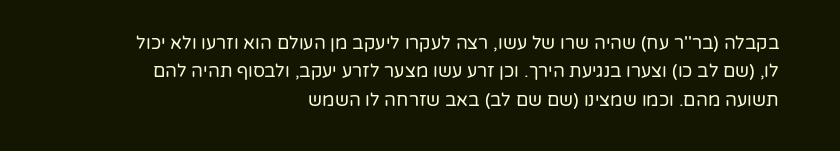בקבלה (בר''ר עח) שהיה שרו של עשו, רצה לעקרו ליעקב מן העולם הוא וזרעו ולא יכול לו, (שם לב כו) וצערו בנגיעת הירך. וכן זרע עשו מצער לזרע יעקב, ולבסוף תהיה להם תשועה מהם. וכמו שמצינו (שם שם לב) באב שזרחה לו השמש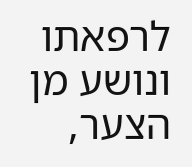לרפאתו ונושע מן הצער,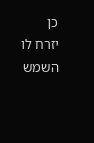כן יזרח לו השמש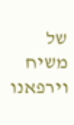של משיח וירפאנו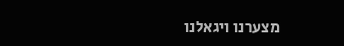מצערנו ויגאלנו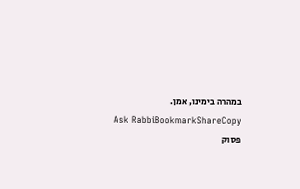במהרה בימינו, אמן.
Ask RabbiBookmarkShareCopy
פסוק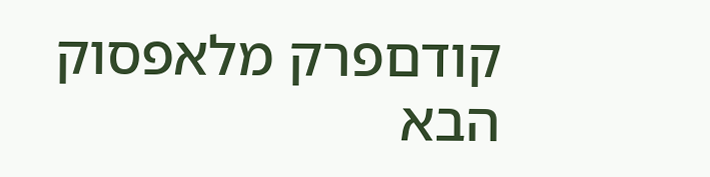קודםפרק מלאפסוק הבא